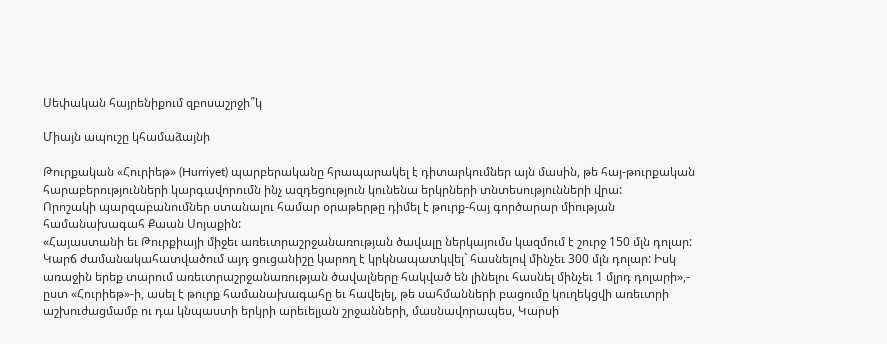Սեփական հայրենիքում զբոսաշրջի՞կ

Միայն ապուշը կհամաձայնի

Թուրքական «Հուրիեթ» (Hurriyet) պարբերականը հրապարակել է դիտարկումներ այն մասին, թե հայ-թուրքական հարաբերությունների կարգավորումն ինչ ազդեցություն կունենա երկրների տնտեսությունների վրա:
Որոշակի պարզաբանումներ ստանալու համար օրաթերթը դիմել է թուրք-հայ գործարար միության համանախագահ Քաան Սոյաքին:
«Հայաստանի եւ Թուրքիայի միջեւ առեւտրաշրջանառության ծավալը ներկայումս կազմում է շուրջ 150 մլն դոլար: Կարճ ժամանակահատվածում այդ ցուցանիշը կարող է կրկնապատկվել` հասնելով մինչեւ 300 մլն դոլար: Իսկ առաջին երեք տարում առեւտրաշրջանառության ծավալները հակված են լինելու հասնել մինչեւ 1 մլրդ դոլարի»,- ըստ «Հուրիեթ»-ի, ասել է թուրք համանախագահը եւ հավելել, թե սահմանների բացումը կուղեկցվի առեւտրի աշխուժացմամբ ու դա կնպաստի երկրի արեւելյան շրջանների, մասնավորապես, Կարսի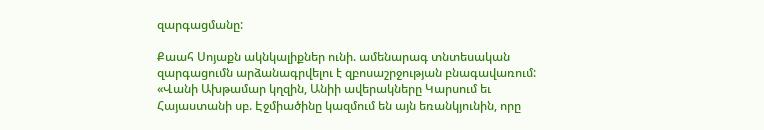զարգացմանը:

Քաահ Սոյաքն ակնկալիքներ ունի. ամենարագ տնտեսական զարգացումն արձանագրվելու է զբոսաշրջության բնագավառում: «Վանի Ախթամար կղզին, Անիի ավերակները Կարսում եւ Հայաստանի սբ. Էջմիածինը կազմում են այն եռանկյունին, որը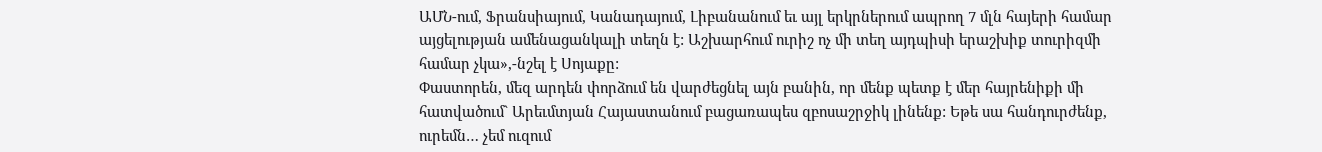ԱՄՆ-ում, Ֆրանսիայում, Կանադայում, Լիբանանում եւ այլ երկրներում ապրող 7 մլն հայերի համար այցելության ամենացանկալի տեղն է: Աշխարհում ուրիշ ոչ մի տեղ այդպիսի երաշխիք տուրիզմի համար չկա»,-նշել է Սոյաքը:
Փաստորեն, մեզ արդեն փորձում են վարժեցնել այն բանին, որ մենք պետք է մեր հայրենիքի մի հատվածում` Արեւմտյան Հայաստանում բացառապես զբոսաշրջիկ լինենք: Եթե սա հանդուրժենք, ուրեմն… չեմ ուզում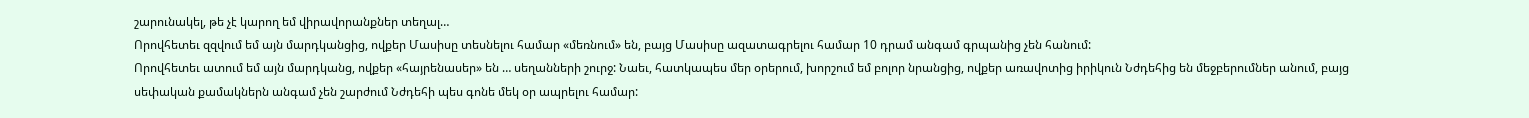շարունակել, թե չէ կարող եմ վիրավորանքներ տեղալ…
Որովհետեւ զզվում եմ այն մարդկանցից, ովքեր Մասիսը տեսնելու համար «մեռնում» են, բայց Մասիսը ազատագրելու համար 10 դրամ անգամ գրպանից չեն հանում:
Որովհետեւ ատում եմ այն մարդկանց, ովքեր «հայրենասեր» են … սեղանների շուրջ: Նաեւ, հատկապես մեր օրերում, խորշում եմ բոլոր նրանցից, ովքեր առավոտից իրիկուն Նժդեհից են մեջբերումներ անում, բայց սեփական քամակներն անգամ չեն շարժում Նժդեհի պես գոնե մեկ օր ապրելու համար: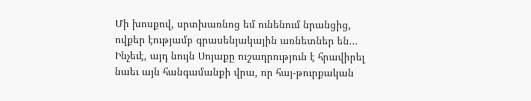Մի խոսքով, սրտխառնոց եմ ունենում նրանցից, ովքեր էությամբ գրասենյակային առնետներ են…
Ինչեւէ, այդ նույն Սոյաքը ուշադրություն է հրավիրել նաեւ այն հանգամանքի վրա, որ հայ-թուրքական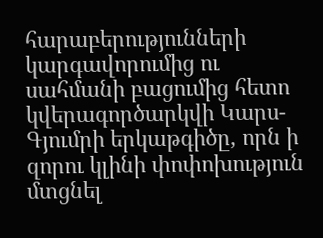հարաբերությունների կարգավորումից ու սահմանի բացումից հետո կվերագործարկվի Կարս-Գյումրի երկաթգիծը, որն ի զորու կլինի փոփոխություն մտցնել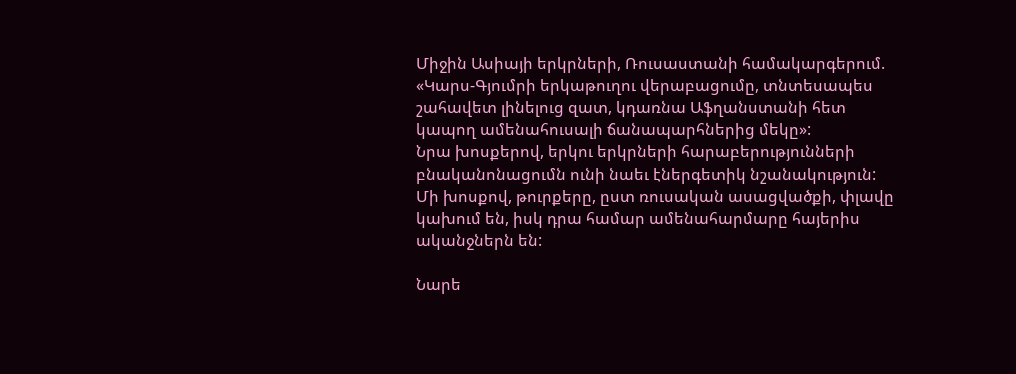Միջին Ասիայի երկրների, Ռուսաստանի համակարգերում. «Կարս-Գյումրի երկաթուղու վերաբացումը, տնտեսապես շահավետ լինելուց զատ, կդառնա Աֆղանստանի հետ կապող ամենահուսալի ճանապարհներից մեկը»:
Նրա խոսքերով, երկու երկրների հարաբերությունների բնականոնացումն ունի նաեւ էներգետիկ նշանակություն:
Մի խոսքով, թուրքերը, ըստ ռուսական ասացվածքի, փլավը կախում են, իսկ դրա համար ամենահարմարը հայերիս ականջներն են:

Նարե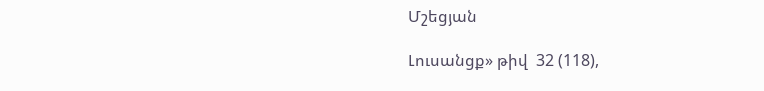Մշեցյան

Լուսանցք» թիվ  32 (118),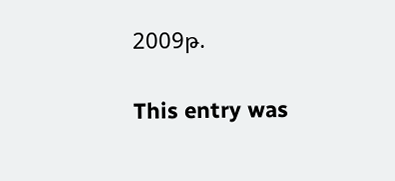2009թ.

This entry was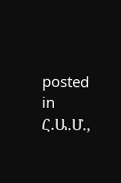posted in Հ.Ա.Մ.,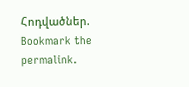Հոդվածներ. Bookmark the permalink.